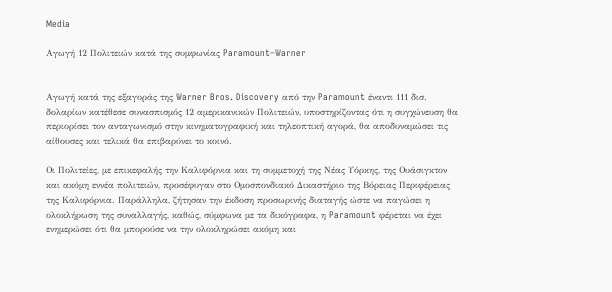Media

Αγωγή 12 Πολιτειών κατά της συμφωνίας Paramount–Warner


Αγωγή κατά της εξαγοράς της Warner Bros. Discovery από την Paramount έναντι 111 δισ. δολαρίων κατέθεσε συνασπισμός 12 αμερικανικών Πολιτειών, υποστηρίζοντας ότι η συγχώνευση θα περιορίσει τον ανταγωνισμό στην κινηματογραφική και τηλεοπτική αγορά, θα αποδυναμώσει τις αίθουσες και τελικά θα επιβαρύνει το κοινό.

Οι Πολιτείες, με επικεφαλής την Καλιφόρνια και τη συμμετοχή της Νέας Υόρκης, της Ουάσιγκτον και ακόμη εννέα πολιτειών, προσέφυγαν στο Ομοσπονδιακό Δικαστήριο της Βόρειας Περιφέρειας της Καλιφόρνια. Παράλληλα, ζήτησαν την έκδοση προσωρινής διαταγής ώστε να παγώσει η ολοκλήρωση της συναλλαγής, καθώς, σύμφωνα με τα δικόγραφα, η Paramount φέρεται να έχει ενημερώσει ότι θα μπορούσε να την ολοκληρώσει ακόμη και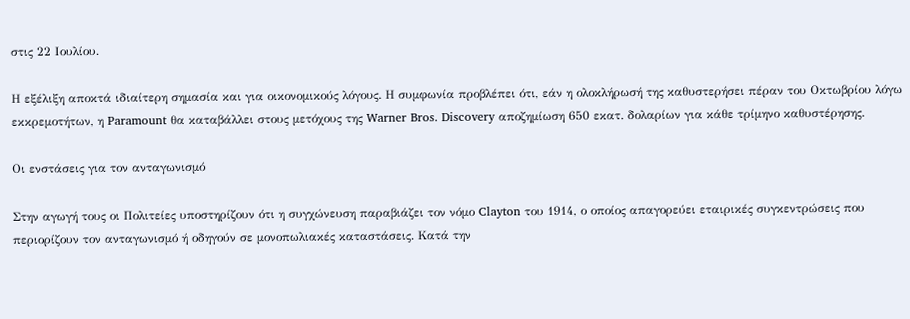στις 22 Ιουλίου.

Η εξέλιξη αποκτά ιδιαίτερη σημασία και για οικονομικούς λόγους. Η συμφωνία προβλέπει ότι, εάν η ολοκλήρωσή της καθυστερήσει πέραν του Οκτωβρίου λόγω εκκρεμοτήτων, η Paramount θα καταβάλλει στους μετόχους της Warner Bros. Discovery αποζημίωση 650 εκατ. δολαρίων για κάθε τρίμηνο καθυστέρησης.

Οι ενστάσεις για τον ανταγωνισμό

Στην αγωγή τους οι Πολιτείες υποστηρίζουν ότι η συγχώνευση παραβιάζει τον νόμο Clayton του 1914, ο οποίος απαγορεύει εταιρικές συγκεντρώσεις που περιορίζουν τον ανταγωνισμό ή οδηγούν σε μονοπωλιακές καταστάσεις. Κατά την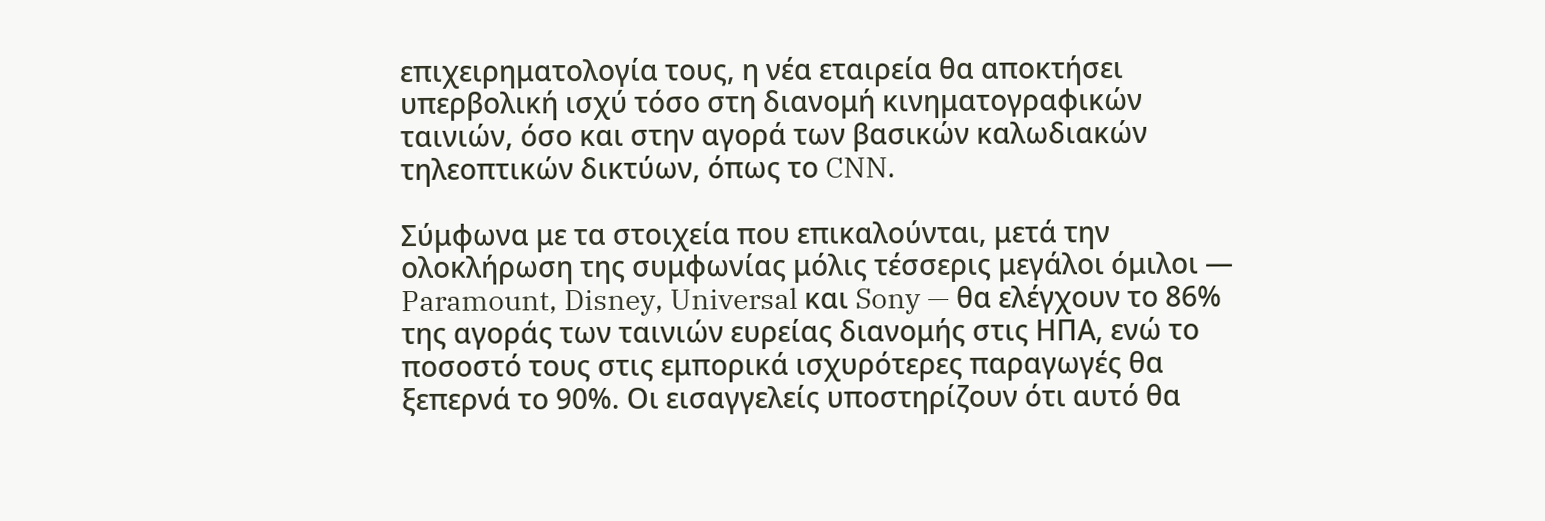επιχειρηματολογία τους, η νέα εταιρεία θα αποκτήσει υπερβολική ισχύ τόσο στη διανομή κινηματογραφικών ταινιών, όσο και στην αγορά των βασικών καλωδιακών τηλεοπτικών δικτύων, όπως το CNN.

Σύμφωνα με τα στοιχεία που επικαλούνται, μετά την ολοκλήρωση της συμφωνίας μόλις τέσσερις μεγάλοι όμιλοι — Paramount, Disney, Universal και Sony — θα ελέγχουν το 86% της αγοράς των ταινιών ευρείας διανομής στις ΗΠΑ, ενώ το ποσοστό τους στις εμπορικά ισχυρότερες παραγωγές θα ξεπερνά το 90%. Οι εισαγγελείς υποστηρίζουν ότι αυτό θα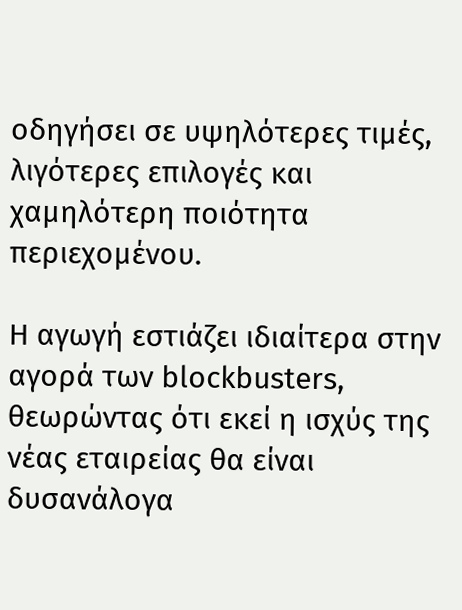οδηγήσει σε υψηλότερες τιμές, λιγότερες επιλογές και χαμηλότερη ποιότητα περιεχομένου.

Η αγωγή εστιάζει ιδιαίτερα στην αγορά των blockbusters, θεωρώντας ότι εκεί η ισχύς της νέας εταιρείας θα είναι δυσανάλογα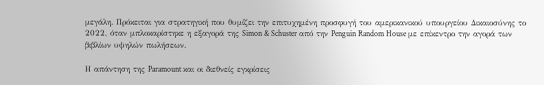μεγάλη. Πρόκειται για στρατηγική που θυμίζει την επιτυχημένη προσφυγή του αμερικανικού υπουργείου Δικαιοσύνης το 2022, όταν μπλοκαρίστηκε η εξαγορά της Simon & Schuster από την Penguin Random House με επίκεντρο την αγορά των βιβλίων υψηλών πωλήσεων.

Η απάντηση της Paramount και οι διεθνείς εγκρίσεις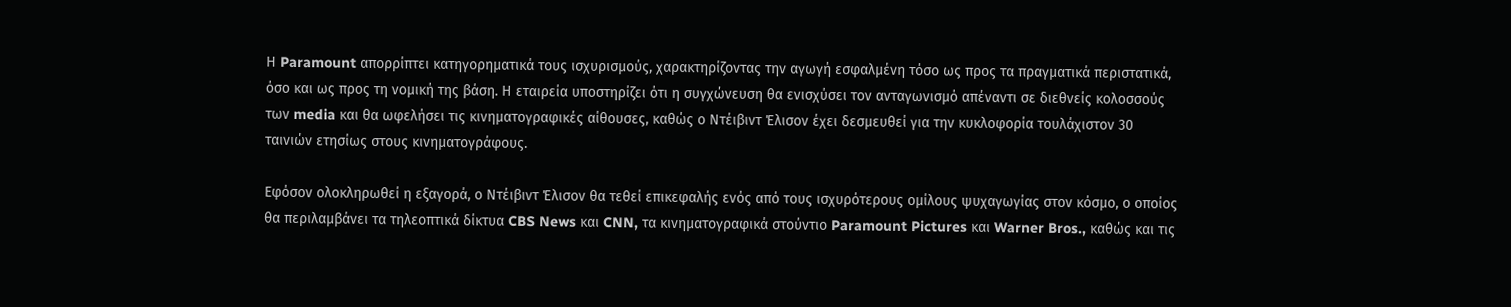Η Paramount απορρίπτει κατηγορηματικά τους ισχυρισμούς, χαρακτηρίζοντας την αγωγή εσφαλμένη τόσο ως προς τα πραγματικά περιστατικά, όσο και ως προς τη νομική της βάση. Η εταιρεία υποστηρίζει ότι η συγχώνευση θα ενισχύσει τον ανταγωνισμό απέναντι σε διεθνείς κολοσσούς των media και θα ωφελήσει τις κινηματογραφικές αίθουσες, καθώς ο Ντέιβιντ Έλισον έχει δεσμευθεί για την κυκλοφορία τουλάχιστον 30 ταινιών ετησίως στους κινηματογράφους.

Εφόσον ολοκληρωθεί η εξαγορά, ο Ντέιβιντ Έλισον θα τεθεί επικεφαλής ενός από τους ισχυρότερους ομίλους ψυχαγωγίας στον κόσμο, ο οποίος θα περιλαμβάνει τα τηλεοπτικά δίκτυα CBS News και CNN, τα κινηματογραφικά στούντιο Paramount Pictures και Warner Bros., καθώς και τις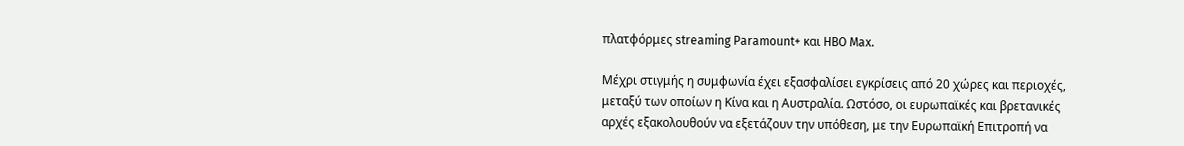πλατφόρμες streaming Paramount+ και HBO Max.

Μέχρι στιγμής η συμφωνία έχει εξασφαλίσει εγκρίσεις από 20 χώρες και περιοχές, μεταξύ των οποίων η Κίνα και η Αυστραλία. Ωστόσο, οι ευρωπαϊκές και βρετανικές αρχές εξακολουθούν να εξετάζουν την υπόθεση, με την Ευρωπαϊκή Επιτροπή να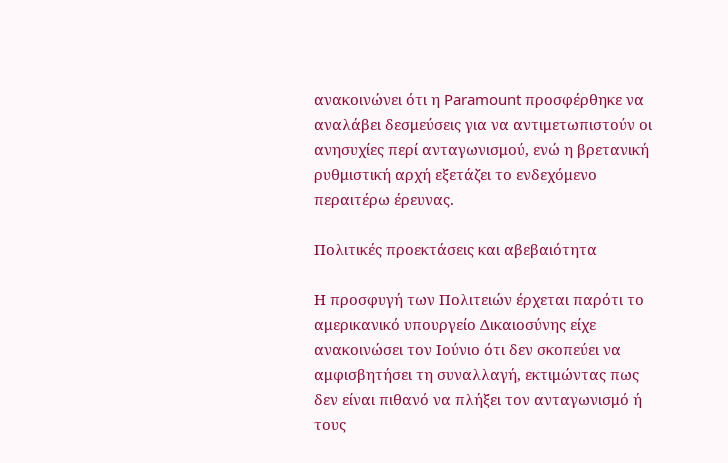ανακοινώνει ότι η Paramount προσφέρθηκε να αναλάβει δεσμεύσεις για να αντιμετωπιστούν οι ανησυχίες περί ανταγωνισμού, ενώ η βρετανική ρυθμιστική αρχή εξετάζει το ενδεχόμενο περαιτέρω έρευνας.

Πολιτικές προεκτάσεις και αβεβαιότητα

Η προσφυγή των Πολιτειών έρχεται παρότι το αμερικανικό υπουργείο Δικαιοσύνης είχε ανακοινώσει τον Ιούνιο ότι δεν σκοπεύει να αμφισβητήσει τη συναλλαγή, εκτιμώντας πως δεν είναι πιθανό να πλήξει τον ανταγωνισμό ή τους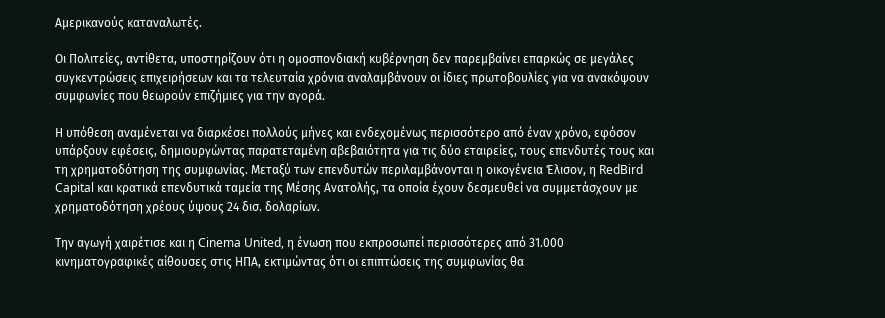Αμερικανούς καταναλωτές.

Οι Πολιτείες, αντίθετα, υποστηρίζουν ότι η ομοσπονδιακή κυβέρνηση δεν παρεμβαίνει επαρκώς σε μεγάλες συγκεντρώσεις επιχειρήσεων και τα τελευταία χρόνια αναλαμβάνουν οι ίδιες πρωτοβουλίες για να ανακόψουν συμφωνίες που θεωρούν επιζήμιες για την αγορά.

Η υπόθεση αναμένεται να διαρκέσει πολλούς μήνες και ενδεχομένως περισσότερο από έναν χρόνο, εφόσον υπάρξουν εφέσεις, δημιουργώντας παρατεταμένη αβεβαιότητα για τις δύο εταιρείες, τους επενδυτές τους και τη χρηματοδότηση της συμφωνίας. Μεταξύ των επενδυτών περιλαμβάνονται η οικογένεια Έλισον, η RedBird Capital και κρατικά επενδυτικά ταμεία της Μέσης Ανατολής, τα οποία έχουν δεσμευθεί να συμμετάσχουν με χρηματοδότηση χρέους ύψους 24 δισ. δολαρίων.

Την αγωγή χαιρέτισε και η Cinema United, η ένωση που εκπροσωπεί περισσότερες από 31.000 κινηματογραφικές αίθουσες στις ΗΠΑ, εκτιμώντας ότι οι επιπτώσεις της συμφωνίας θα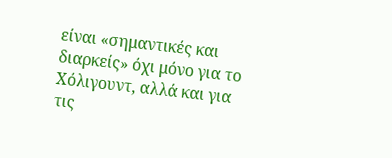είναι «σημαντικές και διαρκείς» όχι μόνο για το Χόλιγουντ, αλλά και για τις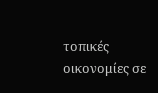τοπικές οικονομίες σε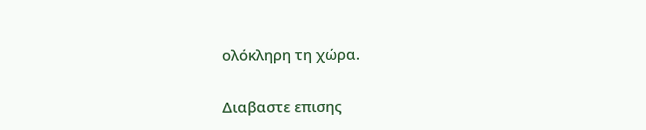ολόκληρη τη χώρα.

Διαβαστε επισης